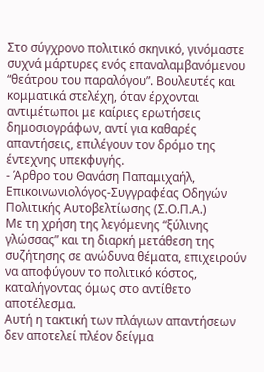Στο σύγχρονο πολιτικό σκηνικό, γινόμαστε συχνά μάρτυρες ενός επαναλαμβανόμενου “θεάτρου του παραλόγου”. Βουλευτές και κομματικά στελέχη, όταν έρχονται αντιμέτωποι με καίριες ερωτήσεις δημοσιογράφων, αντί για καθαρές απαντήσεις, επιλέγουν τον δρόμο της έντεχνης υπεκφυγής.
- Άρθρο του Θανάση Παπαμιχαήλ, Επικοινωνιολόγος-Συγγραφέας Οδηγών Πολιτικής Αυτοβελτίωσης (Σ.Ο.Π.Α.)
Με τη χρήση της λεγόμενης “ξύλινης γλώσσας” και τη διαρκή μετάθεση της συζήτησης σε ανώδυνα θέματα, επιχειρούν να αποφύγουν το πολιτικό κόστος, καταλήγοντας όμως στο αντίθετο αποτέλεσμα.
Αυτή η τακτική των πλάγιων απαντήσεων δεν αποτελεί πλέον δείγμα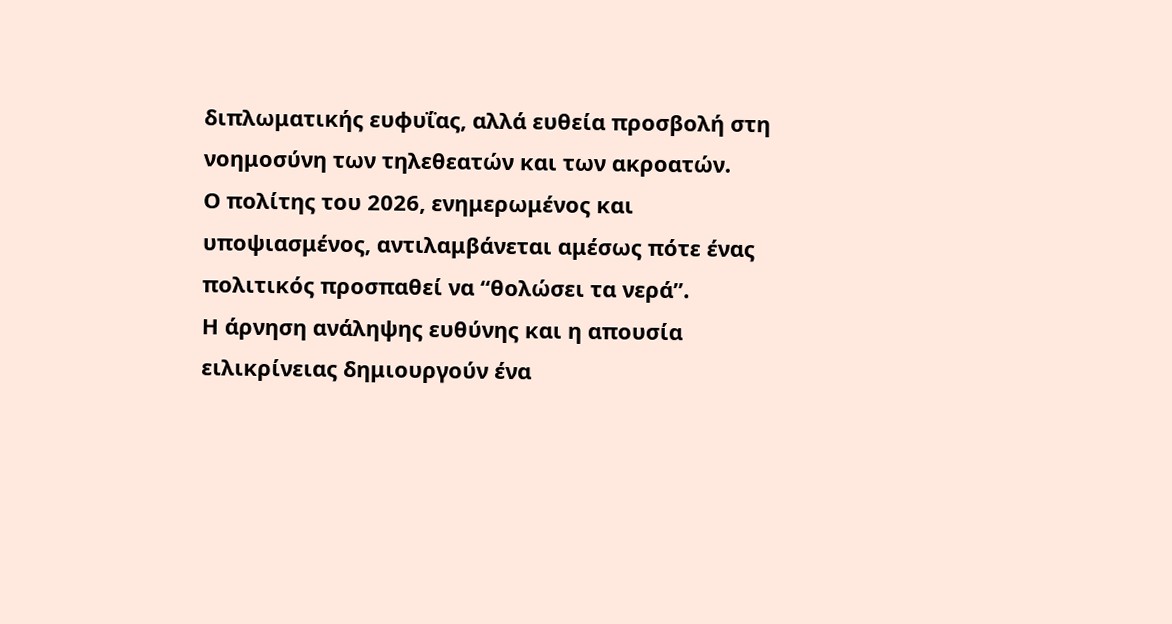διπλωματικής ευφυΐας, αλλά ευθεία προσβολή στη νοημοσύνη των τηλεθεατών και των ακροατών.
Ο πολίτης του 2026, ενημερωμένος και υποψιασμένος, αντιλαμβάνεται αμέσως πότε ένας πολιτικός προσπαθεί να “θολώσει τα νερά”.
Η άρνηση ανάληψης ευθύνης και η απουσία ειλικρίνειας δημιουργούν ένα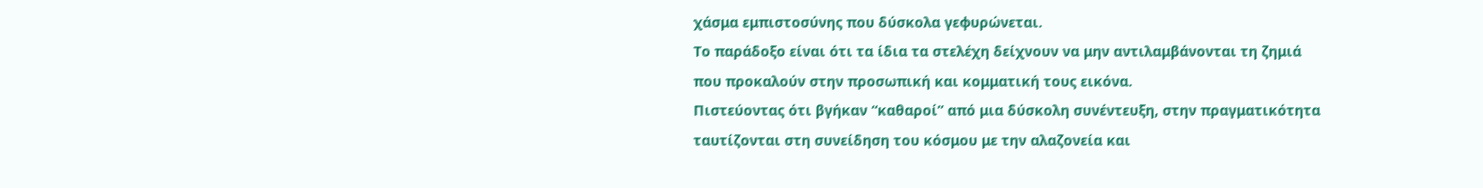χάσμα εμπιστοσύνης που δύσκολα γεφυρώνεται.
Το παράδοξο είναι ότι τα ίδια τα στελέχη δείχνουν να μην αντιλαμβάνονται τη ζημιά που προκαλούν στην προσωπική και κομματική τους εικόνα.
Πιστεύοντας ότι βγήκαν “καθαροί” από μια δύσκολη συνέντευξη, στην πραγματικότητα ταυτίζονται στη συνείδηση του κόσμου με την αλαζονεία και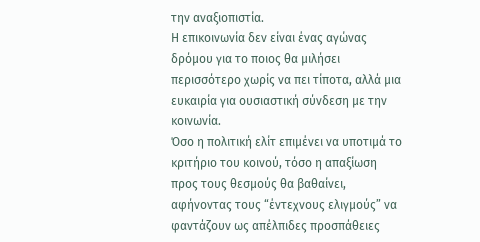την αναξιοπιστία.
Η επικοινωνία δεν είναι ένας αγώνας δρόμου για το ποιος θα μιλήσει περισσότερο χωρίς να πει τίποτα, αλλά μια ευκαιρία για ουσιαστική σύνδεση με την κοινωνία.
Όσο η πολιτική ελίτ επιμένει να υποτιμά το κριτήριο του κοινού, τόσο η απαξίωση προς τους θεσμούς θα βαθαίνει, αφήνοντας τους “έντεχνους ελιγμούς” να φαντάζουν ως απέλπιδες προσπάθειες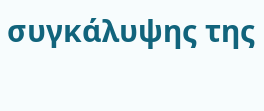συγκάλυψης της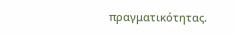πραγματικότητας.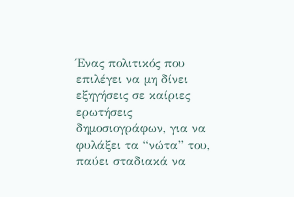Ένας πολιτικός που επιλέγει να μη δίνει εξηγήσεις σε καίριες ερωτήσεις δημοσιογράφων, για να φυλάξει τα “νώτα” του, παύει σταδιακά να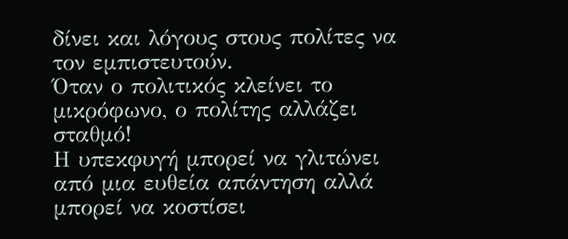δίνει και λόγους στους πολίτες να τον εμπιστευτούν.
Όταν ο πολιτικός κλείνει το μικρόφωνο, ο πολίτης αλλάζει σταθμό!
Η υπεκφυγή μπορεί να γλιτώνει από μια ευθεία απάντηση αλλά μπορεί να κοστίσει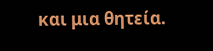και μια θητεία.